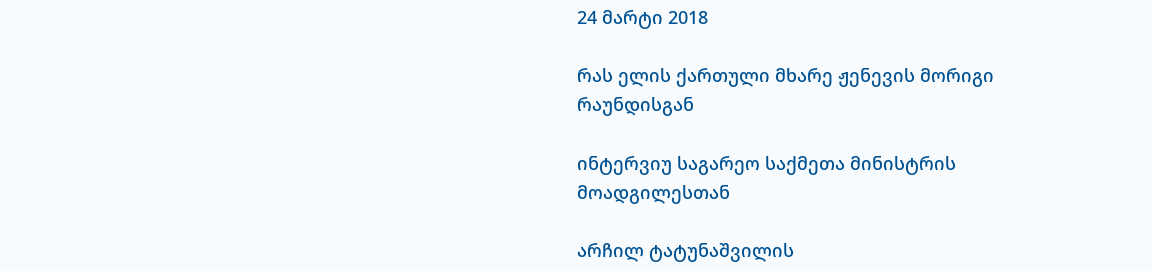24 მარტი 2018

რას ელის ქართული მხარე ჟენევის მორიგი რაუნდისგან

ინტერვიუ საგარეო საქმეთა მინისტრის მოადგილესთან

არჩილ ტატუნაშვილის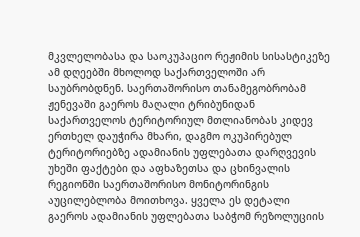მკვლელობასა და საოკუპაციო რეჟიმის სისასტიკეზე ამ დღეებში მხოლოდ საქართველოში არ საუბრობდნენ. საერთაშორისო თანამეგობრობამ ჟენევაში გაეროს მაღალი ტრიბუნიდან საქართველოს ტერიტორიულ მთლიანობას კიდევ ერთხელ დაუჭირა მხარი, დაგმო ოკუპირებულ ტერიტორიებზე ადამიანის უფლებათა დარღვევის უხეში ფაქტები და აფხაზეთსა და ცხინვალის რეგიონში საერთაშორისო მონიტორინგის აუცილებლობა მოითხოვა. ყველა ეს დეტალი გაეროს ადამიანის უფლებათა საბჭომ რეზოლუციის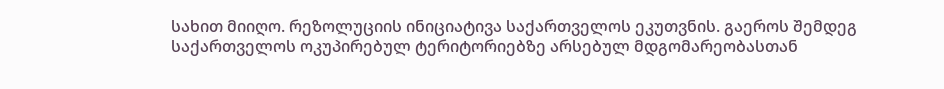სახით მიიღო. რეზოლუციის ინიციატივა საქართველოს ეკუთვნის. გაეროს შემდეგ საქართველოს ოკუპირებულ ტერიტორიებზე არსებულ მდგომარეობასთან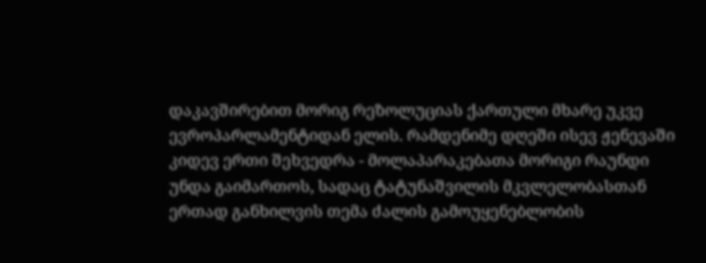დაკავშირებით მორიგ რეზოლუციას ქართული მხარე უკვე ევროპარლამენტიდან ელის. რამდენიმე დღეში ისევ ჟენევაში კიდევ ერთი შეხვედრა - მოლაპარაკებათა მორიგი რაუნდი უნდა გაიმართოს, სადაც ტატუნაშვილის მკვლელობასთან ერთად განხილვის თემა ძალის გამოუყენებლობის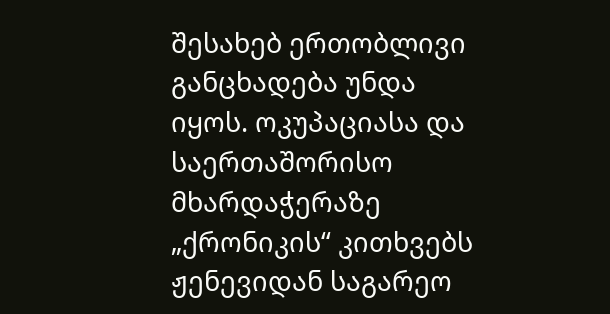შესახებ ერთობლივი განცხადება უნდა იყოს. ოკუპაციასა და საერთაშორისო მხარდაჭერაზე „ქრონიკის“ კითხვებს ჟენევიდან საგარეო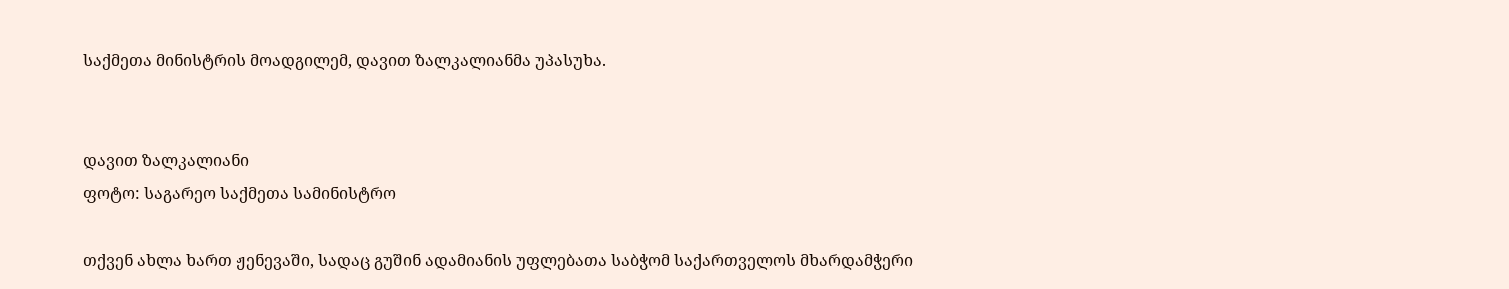საქმეთა მინისტრის მოადგილემ, დავით ზალკალიანმა უპასუხა.


დავით ზალკალიანი
ფოტო: საგარეო საქმეთა სამინისტრო

თქვენ ახლა ხართ ჟენევაში, სადაც გუშინ ადამიანის უფლებათა საბჭომ საქართველოს მხარდამჭერი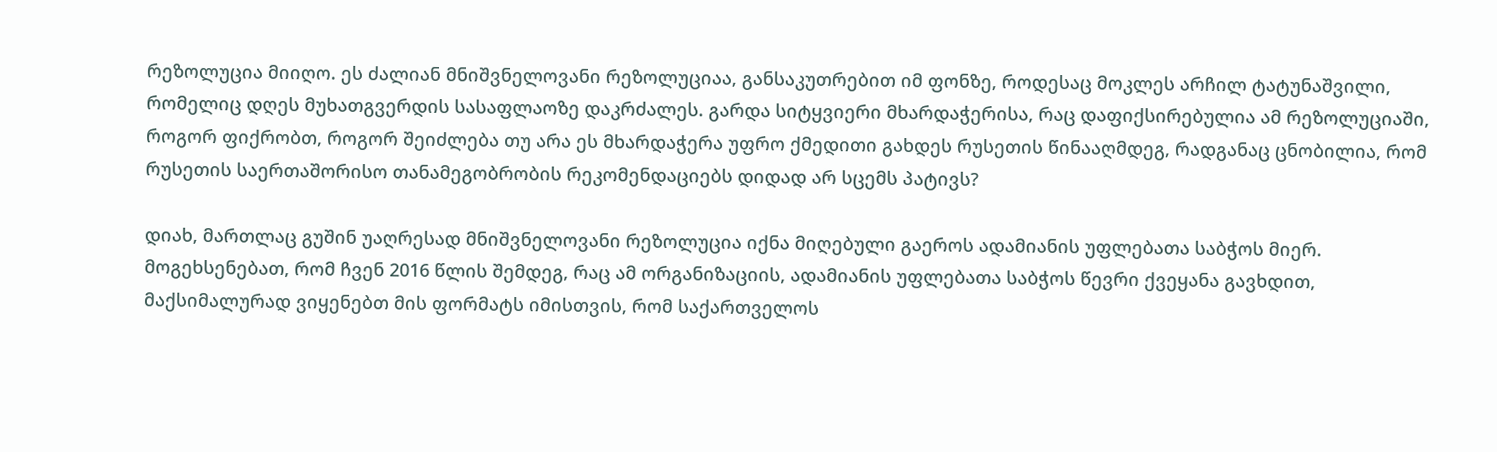რეზოლუცია მიიღო. ეს ძალიან მნიშვნელოვანი რეზოლუციაა, განსაკუთრებით იმ ფონზე, როდესაც მოკლეს არჩილ ტატუნაშვილი, რომელიც დღეს მუხათგვერდის სასაფლაოზე დაკრძალეს. გარდა სიტყვიერი მხარდაჭერისა, რაც დაფიქსირებულია ამ რეზოლუციაში, როგორ ფიქრობთ, როგორ შეიძლება თუ არა ეს მხარდაჭერა უფრო ქმედითი გახდეს რუსეთის წინააღმდეგ, რადგანაც ცნობილია, რომ რუსეთის საერთაშორისო თანამეგობრობის რეკომენდაციებს დიდად არ სცემს პატივს?

დიახ, მართლაც გუშინ უაღრესად მნიშვნელოვანი რეზოლუცია იქნა მიღებული გაეროს ადამიანის უფლებათა საბჭოს მიერ. მოგეხსენებათ, რომ ჩვენ 2016 წლის შემდეგ, რაც ამ ორგანიზაციის, ადამიანის უფლებათა საბჭოს წევრი ქვეყანა გავხდით, მაქსიმალურად ვიყენებთ მის ფორმატს იმისთვის, რომ საქართველოს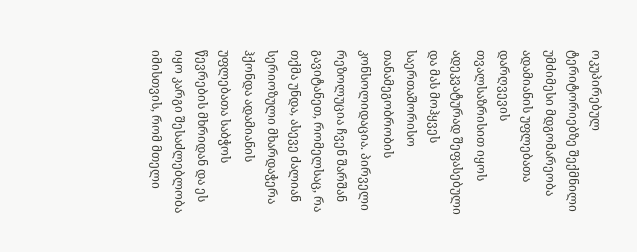ოკუპირებულ ტერიტორიებზე შექმნილი უმძიმესი მდგომარეობა ადამიანის უფლებათა დარღვევის თვალსაზრისით იყოს ადეკვატურად შეფასებული და მას მოჰყვეს საერთაშორისო თანამეგობრობის კონსოლიდაცია. პირველი რეზოლუცია ჩვენ შარშან გავიტანეთ, რომელსაც, რა თქმა უნდა, ასევე ძალიან სერიოზული მხარდაჭერა ჰქონდა ადამიანის უფლებათა საბჭოს წევრების მხრიდან და ეს იყო კარგი შესაძლებლობა იმისთვის, რომ მთელი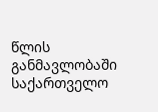წლის განმავლობაში საქართველო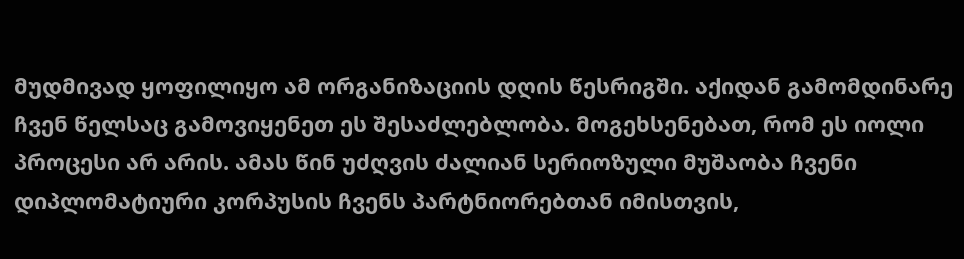მუდმივად ყოფილიყო ამ ორგანიზაციის დღის წესრიგში. აქიდან გამომდინარე ჩვენ წელსაც გამოვიყენეთ ეს შესაძლებლობა. მოგეხსენებათ, რომ ეს იოლი პროცესი არ არის. ამას წინ უძღვის ძალიან სერიოზული მუშაობა ჩვენი დიპლომატიური კორპუსის ჩვენს პარტნიორებთან იმისთვის,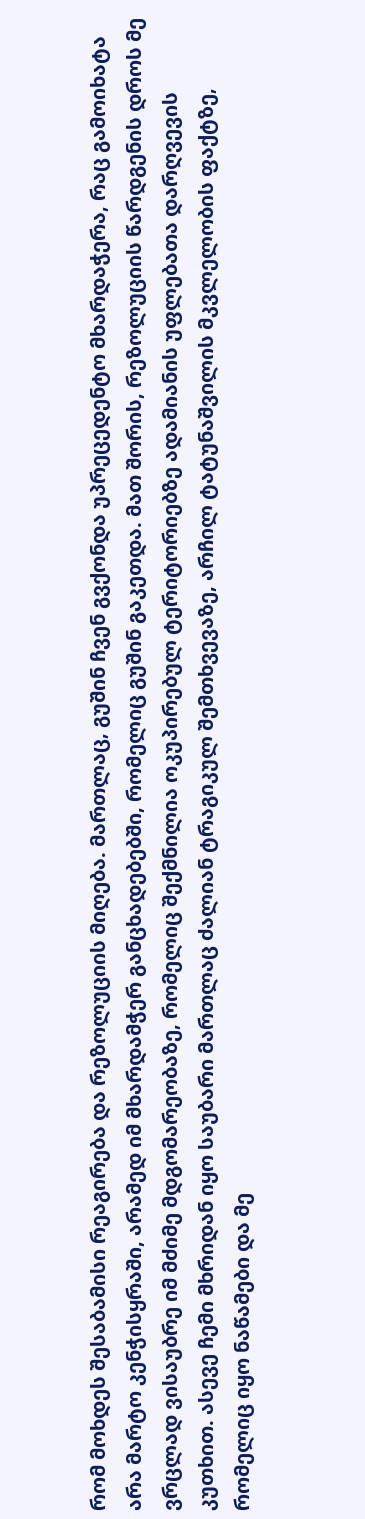რომ მოხდეს შესაბამისი რეაგირება და რეზოლუციის მიღება. მართლაც, გუშინ ჩვენ გვქონდა უპრეცედენტო მხარდაჭერა, რაც გამოიხატა არა მარტო კენჭისყრაში, არამედ იმ მხარდამჭერ განცხადებებში, რომელიც გუშინ გაკეთდა. მათ შორის, რეზოლუციის წარდგენის დროს მე ვრცლად ვისაუბრე იმ მძიმე მდგომარეობაზე, რომელიც შექმნილია ოკუპირებულ ტერიტორიებზე ადამიანის უფლებათა დარღვევის კუთხით. ასევე ჩემი მხრიდან იყო საუბარი მართლაც ძალიან ტრაგიკულ შემთხვევაზე, არჩილ ტატუნაშვილის მკვლელობის ფაქტზე, რომელიც იყო ნაწამები და მე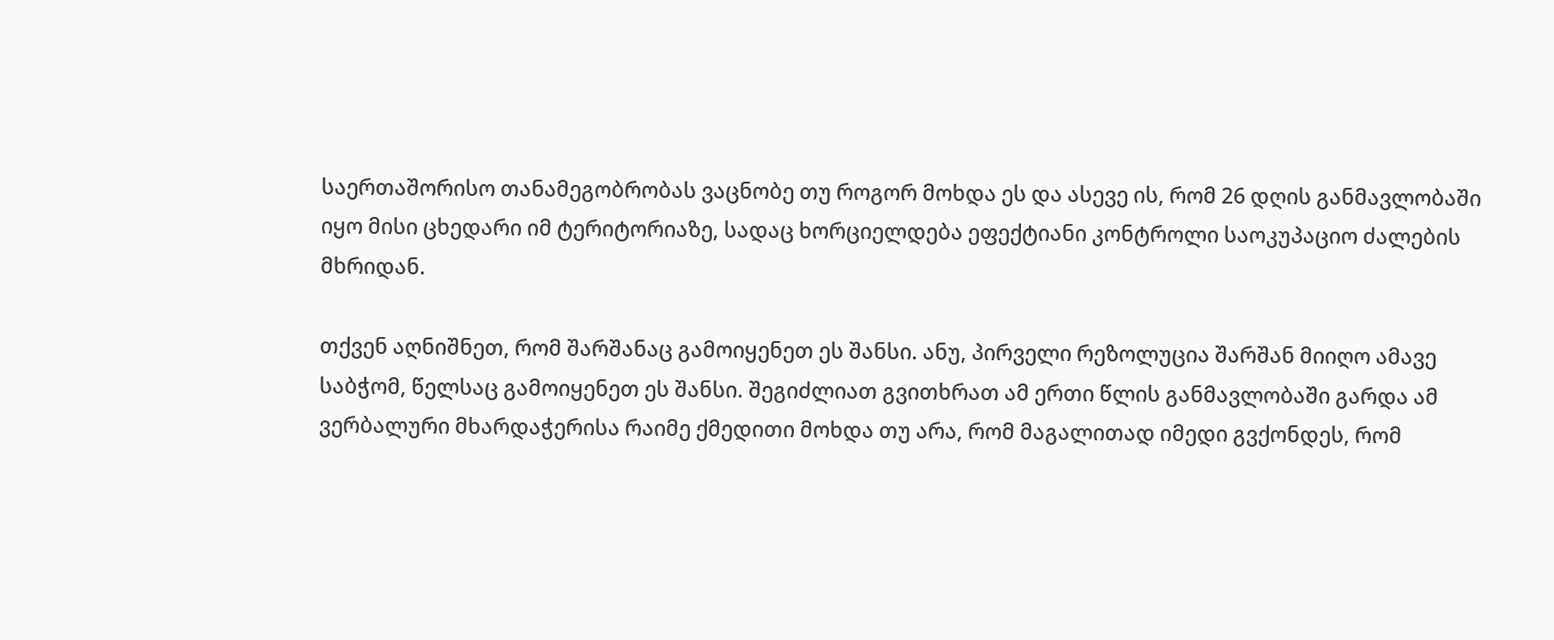საერთაშორისო თანამეგობრობას ვაცნობე თუ როგორ მოხდა ეს და ასევე ის, რომ 26 დღის განმავლობაში იყო მისი ცხედარი იმ ტერიტორიაზე, სადაც ხორციელდება ეფექტიანი კონტროლი საოკუპაციო ძალების მხრიდან.

თქვენ აღნიშნეთ, რომ შარშანაც გამოიყენეთ ეს შანსი. ანუ, პირველი რეზოლუცია შარშან მიიღო ამავე საბჭომ, წელსაც გამოიყენეთ ეს შანსი. შეგიძლიათ გვითხრათ ამ ერთი წლის განმავლობაში გარდა ამ ვერბალური მხარდაჭერისა რაიმე ქმედითი მოხდა თუ არა, რომ მაგალითად იმედი გვქონდეს, რომ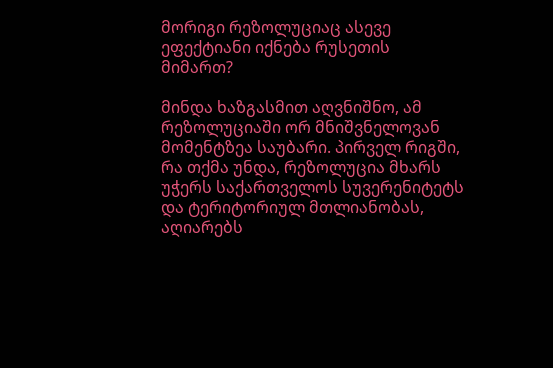მორიგი რეზოლუციაც ასევე ეფექტიანი იქნება რუსეთის მიმართ?

მინდა ხაზგასმით აღვნიშნო, ამ რეზოლუციაში ორ მნიშვნელოვან მომენტზეა საუბარი. პირველ რიგში, რა თქმა უნდა, რეზოლუცია მხარს უჭერს საქართველოს სუვერენიტეტს და ტერიტორიულ მთლიანობას, აღიარებს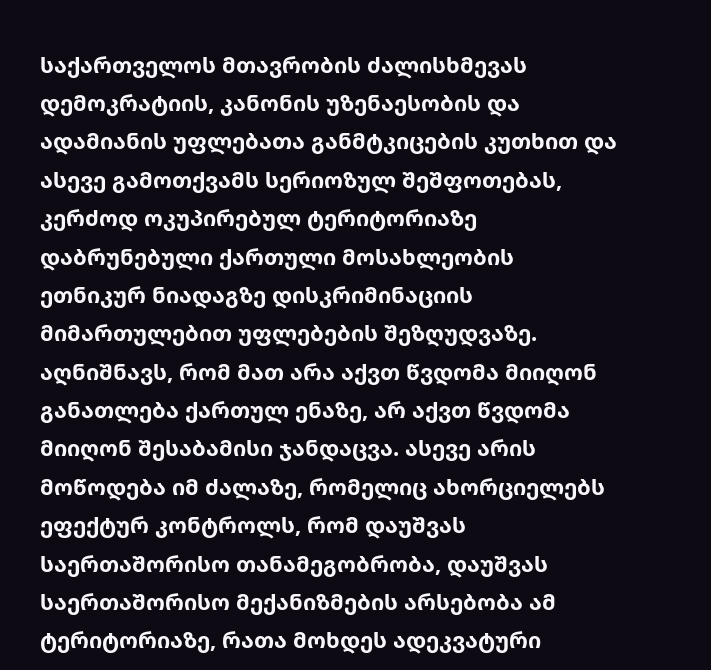საქართველოს მთავრობის ძალისხმევას დემოკრატიის, კანონის უზენაესობის და ადამიანის უფლებათა განმტკიცების კუთხით და ასევე გამოთქვამს სერიოზულ შეშფოთებას, კერძოდ ოკუპირებულ ტერიტორიაზე დაბრუნებული ქართული მოსახლეობის ეთნიკურ ნიადაგზე დისკრიმინაციის მიმართულებით უფლებების შეზღუდვაზე. აღნიშნავს, რომ მათ არა აქვთ წვდომა მიიღონ განათლება ქართულ ენაზე, არ აქვთ წვდომა მიიღონ შესაბამისი ჯანდაცვა. ასევე არის მოწოდება იმ ძალაზე, რომელიც ახორციელებს ეფექტურ კონტროლს, რომ დაუშვას საერთაშორისო თანამეგობრობა, დაუშვას საერთაშორისო მექანიზმების არსებობა ამ ტერიტორიაზე, რათა მოხდეს ადეკვატური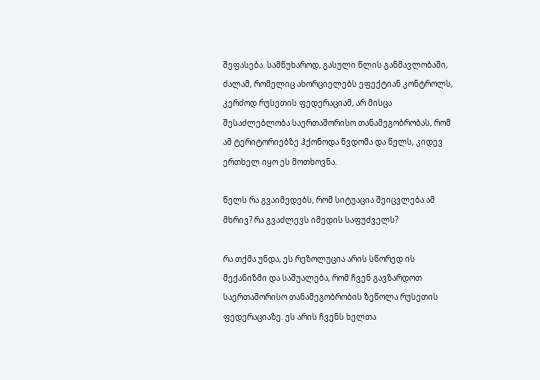შეფასება. სამწუხაროდ, გასული წლის განმავლობაში, ძალამ, რომელიც ახორციელებს ეფექტიან კონტროლს, კერძოდ რუსეთის ფედერაციამ, არ მისცა შესაძლებლობა საერთაშორისო თანამეგობრობას, რომ ამ ტერიტორიებზე ჰქონოდა წვდომა და წელს, კიდევ ერთხელ იყო ეს მოთხოვნა.

წელს რა გვაიმედებს, რომ სიტუაცია შეიცვლება ამ მხრივ? რა გვაძლევს იმედის საფუძველს?

რა თქმა უნდა, ეს რეზოლუცია არის სწორედ ის მექანიზმი და საშუალება, რომ ჩვენ გავზარდოთ საერთაშორისო თანამეგობრობის ზეწოლა რუსეთის ფედერაციაზე. ეს არის ჩვენს ხელთა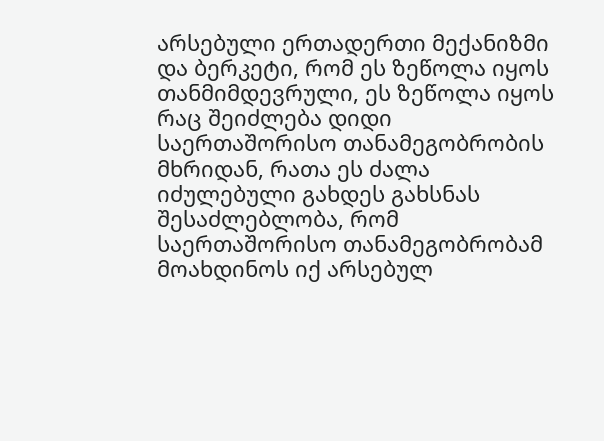არსებული ერთადერთი მექანიზმი და ბერკეტი, რომ ეს ზეწოლა იყოს თანმიმდევრული, ეს ზეწოლა იყოს რაც შეიძლება დიდი საერთაშორისო თანამეგობრობის მხრიდან, რათა ეს ძალა იძულებული გახდეს გახსნას შესაძლებლობა, რომ საერთაშორისო თანამეგობრობამ მოახდინოს იქ არსებულ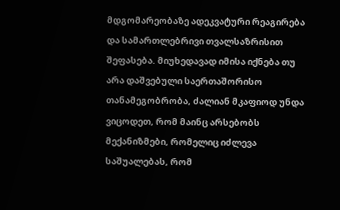მდგომარეობაზე ადეკვატური რეაგირება და სამართლებრივი თვალსაზრისით შეფასება. მიუხედავად იმისა იქნება თუ არა დაშვებული საერთაშორისო თანამეგობრობა, ძალიან მკაფიოდ უნდა ვიცოდეთ, რომ მაინც არსებობს მექანიზმები, რომელიც იძლევა საშუალებას, რომ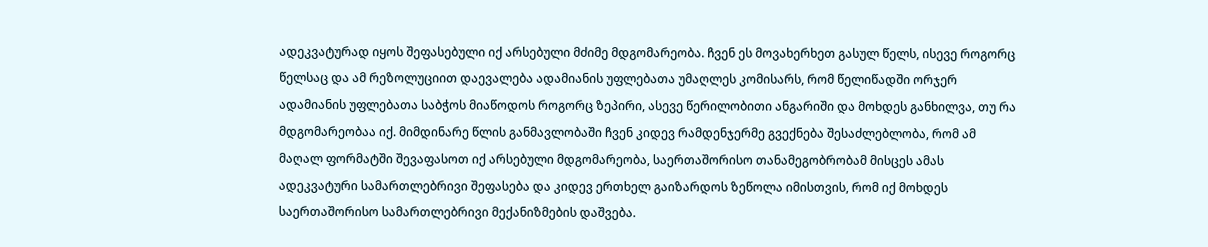ადეკვატურად იყოს შეფასებული იქ არსებული მძიმე მდგომარეობა. ჩვენ ეს მოვახერხეთ გასულ წელს, ისევე როგორც წელსაც და ამ რეზოლუციით დაევალება ადამიანის უფლებათა უმაღლეს კომისარს, რომ წელიწადში ორჯერ ადამიანის უფლებათა საბჭოს მიაწოდოს როგორც ზეპირი, ასევე წერილობითი ანგარიში და მოხდეს განხილვა, თუ რა მდგომარეობაა იქ. მიმდინარე წლის განმავლობაში ჩვენ კიდევ რამდენჯერმე გვექნება შესაძლებლობა, რომ ამ მაღალ ფორმატში შევაფასოთ იქ არსებული მდგომარეობა, საერთაშორისო თანამეგობრობამ მისცეს ამას ადეკვატური სამართლებრივი შეფასება და კიდევ ერთხელ გაიზარდოს ზეწოლა იმისთვის, რომ იქ მოხდეს საერთაშორისო სამართლებრივი მექანიზმების დაშვება.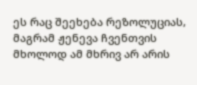ეს რაც შეეხება რეზოლუციას, მაგრამ ჟენევა ჩვენთვის მხოლოდ ამ მხრივ არ არის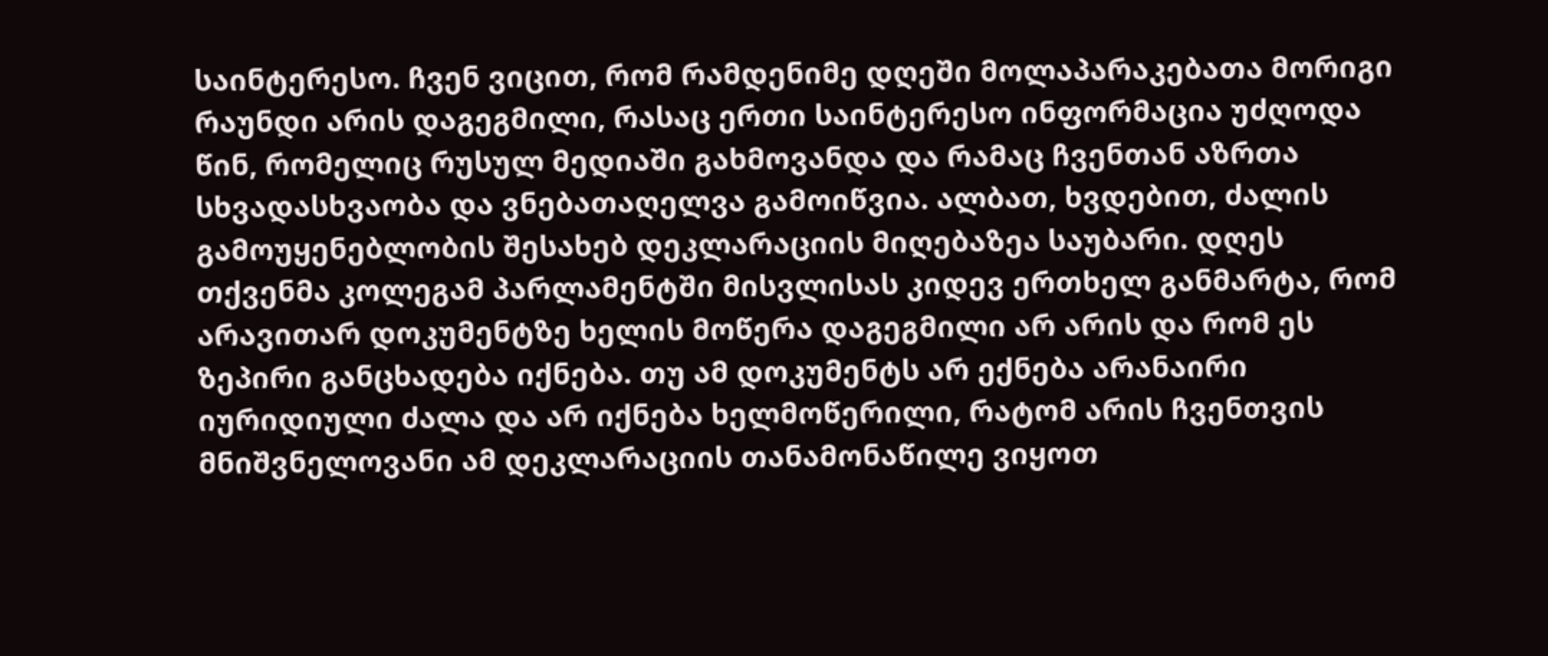საინტერესო. ჩვენ ვიცით, რომ რამდენიმე დღეში მოლაპარაკებათა მორიგი რაუნდი არის დაგეგმილი, რასაც ერთი საინტერესო ინფორმაცია უძღოდა წინ, რომელიც რუსულ მედიაში გახმოვანდა და რამაც ჩვენთან აზრთა სხვადასხვაობა და ვნებათაღელვა გამოიწვია. ალბათ, ხვდებით, ძალის გამოუყენებლობის შესახებ დეკლარაციის მიღებაზეა საუბარი. დღეს თქვენმა კოლეგამ პარლამენტში მისვლისას კიდევ ერთხელ განმარტა, რომ არავითარ დოკუმენტზე ხელის მოწერა დაგეგმილი არ არის და რომ ეს ზეპირი განცხადება იქნება. თუ ამ დოკუმენტს არ ექნება არანაირი იურიდიული ძალა და არ იქნება ხელმოწერილი, რატომ არის ჩვენთვის მნიშვნელოვანი ამ დეკლარაციის თანამონაწილე ვიყოთ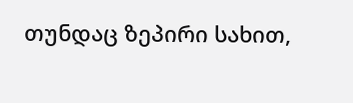თუნდაც ზეპირი სახით,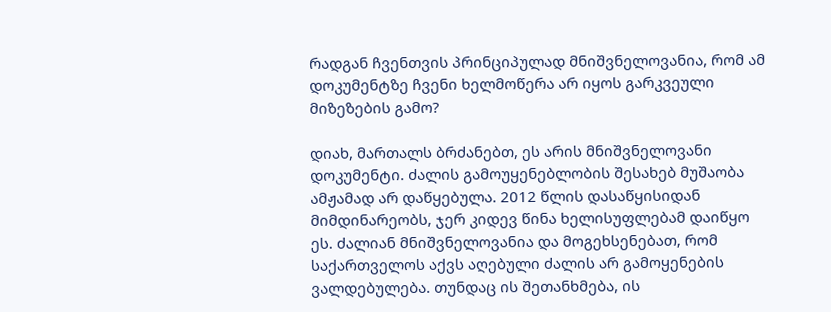რადგან ჩვენთვის პრინციპულად მნიშვნელოვანია, რომ ამ დოკუმენტზე ჩვენი ხელმოწერა არ იყოს გარკვეული მიზეზების გამო?

დიახ, მართალს ბრძანებთ, ეს არის მნიშვნელოვანი დოკუმენტი. ძალის გამოუყენებლობის შესახებ მუშაობა ამჟამად არ დაწყებულა. 2012 წლის დასაწყისიდან მიმდინარეობს, ჯერ კიდევ წინა ხელისუფლებამ დაიწყო ეს. ძალიან მნიშვნელოვანია და მოგეხსენებათ, რომ საქართველოს აქვს აღებული ძალის არ გამოყენების ვალდებულება. თუნდაც ის შეთანხმება, ის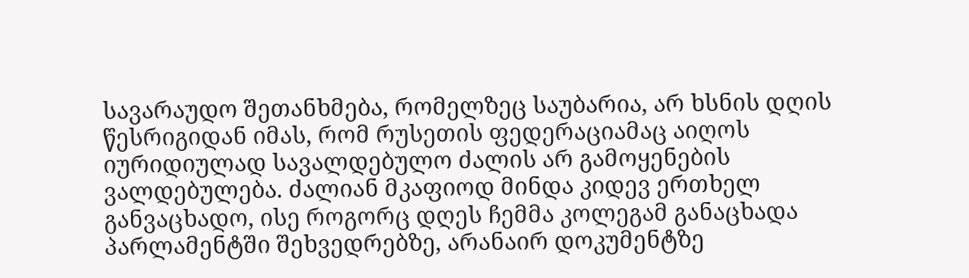სავარაუდო შეთანხმება, რომელზეც საუბარია, არ ხსნის დღის წესრიგიდან იმას, რომ რუსეთის ფედერაციამაც აიღოს იურიდიულად სავალდებულო ძალის არ გამოყენების ვალდებულება. ძალიან მკაფიოდ მინდა კიდევ ერთხელ განვაცხადო, ისე როგორც დღეს ჩემმა კოლეგამ განაცხადა პარლამენტში შეხვედრებზე, არანაირ დოკუმენტზე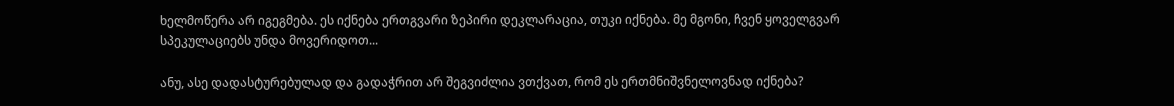ხელმოწერა არ იგეგმება. ეს იქნება ერთგვარი ზეპირი დეკლარაცია, თუკი იქნება. მე მგონი, ჩვენ ყოველგვარ სპეკულაციებს უნდა მოვერიდოთ...

ანუ, ასე დადასტურებულად და გადაჭრით არ შეგვიძლია ვთქვათ, რომ ეს ერთმნიშვნელოვნად იქნება?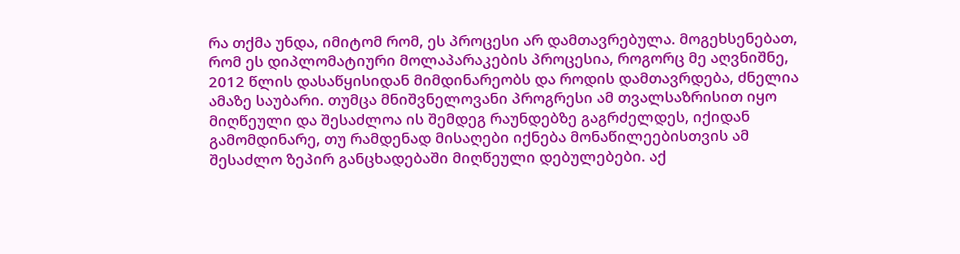რა თქმა უნდა, იმიტომ რომ, ეს პროცესი არ დამთავრებულა. მოგეხსენებათ, რომ ეს დიპლომატიური მოლაპარაკების პროცესია, როგორც მე აღვნიშნე, 2012 წლის დასაწყისიდან მიმდინარეობს და როდის დამთავრდება, ძნელია ამაზე საუბარი. თუმცა მნიშვნელოვანი პროგრესი ამ თვალსაზრისით იყო მიღწეული და შესაძლოა ის შემდეგ რაუნდებზე გაგრძელდეს, იქიდან გამომდინარე, თუ რამდენად მისაღები იქნება მონაწილეებისთვის ამ შესაძლო ზეპირ განცხადებაში მიღწეული დებულებები. აქ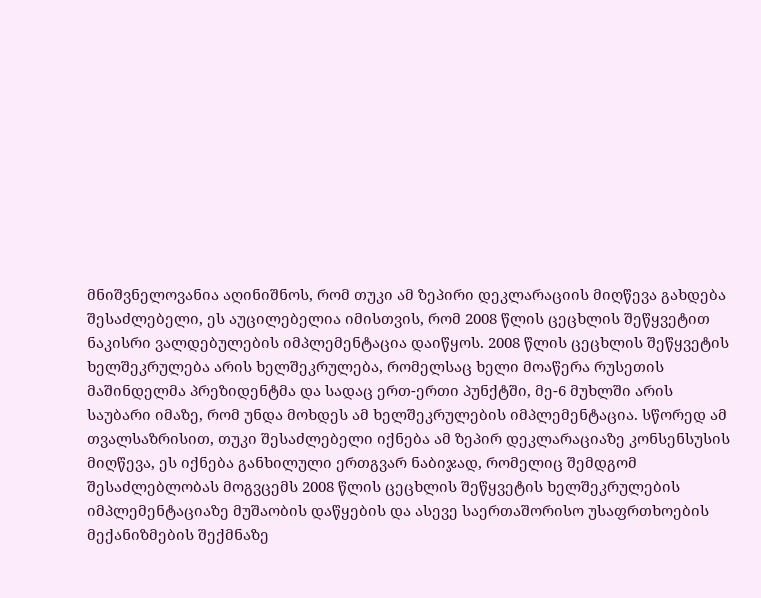მნიშვნელოვანია აღინიშნოს, რომ თუკი ამ ზეპირი დეკლარაციის მიღწევა გახდება შესაძლებელი, ეს აუცილებელია იმისთვის, რომ 2008 წლის ცეცხლის შეწყვეტით ნაკისრი ვალდებულების იმპლემენტაცია დაიწყოს. 2008 წლის ცეცხლის შეწყვეტის ხელშეკრულება არის ხელშეკრულება, რომელსაც ხელი მოაწერა რუსეთის მაშინდელმა პრეზიდენტმა და სადაც ერთ-ერთი პუნქტში, მე-6 მუხლში არის საუბარი იმაზე, რომ უნდა მოხდეს ამ ხელშეკრულების იმპლემენტაცია. სწორედ ამ თვალსაზრისით, თუკი შესაძლებელი იქნება ამ ზეპირ დეკლარაციაზე კონსენსუსის მიღწევა, ეს იქნება განხილული ერთგვარ ნაბიჯად, რომელიც შემდგომ შესაძლებლობას მოგვცემს 2008 წლის ცეცხლის შეწყვეტის ხელშეკრულების იმპლემენტაციაზე მუშაობის დაწყების და ასევე საერთაშორისო უსაფრთხოების მექანიზმების შექმნაზე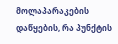მოლაპარაკების დაწყების, რა პუნქტის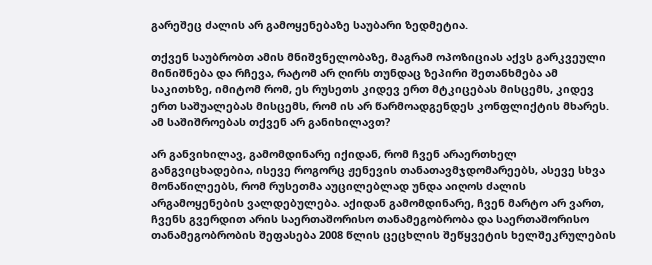გარეშეც ძალის არ გამოყენებაზე საუბარი ზედმეტია.

თქვენ საუბრობთ ამის მნიშვნელობაზე, მაგრამ ოპოზიციას აქვს გარკვეული მინიშნება და რჩევა, რატომ არ ღირს თუნდაც ზეპირი შეთანხმება ამ საკითხზე, იმიტომ რომ, ეს რუსეთს კიდევ ერთ მტკიცებას მისცემს, კიდევ ერთ საშუალებას მისცემს, რომ ის არ წარმოადგენდეს კონფლიქტის მხარეს. ამ საშიშროებას თქვენ არ განიხილავთ?

არ განვიხილავ, გამომდინარე იქიდან, რომ ჩვენ არაერთხელ განგვიცხადებია, ისევე როგორც ჟენევის თანათავმჯდომარეებს, ასევე სხვა მონაწილეებს, რომ რუსეთმა აუცილებლად უნდა აიღოს ძალის არგამოყენების ვალდებულება. აქიდან გამომდინარე, ჩვენ მარტო არ ვართ, ჩვენს გვერდით არის საერთაშორისო თანამეგობრობა და საერთაშორისო თანამეგობრობის შეფასება 2008 წლის ცეცხლის შეწყვეტის ხელშეკრულების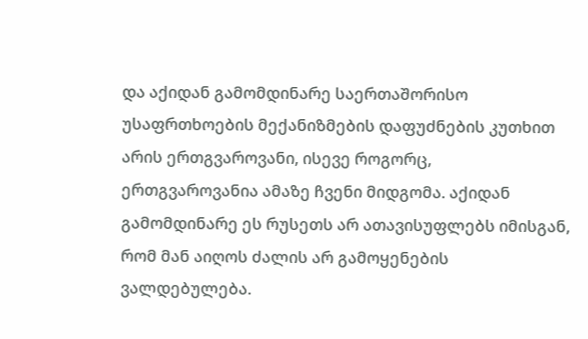და აქიდან გამომდინარე საერთაშორისო უსაფრთხოების მექანიზმების დაფუძნების კუთხით არის ერთგვაროვანი, ისევე როგორც, ერთგვაროვანია ამაზე ჩვენი მიდგომა. აქიდან გამომდინარე ეს რუსეთს არ ათავისუფლებს იმისგან, რომ მან აიღოს ძალის არ გამოყენების ვალდებულება.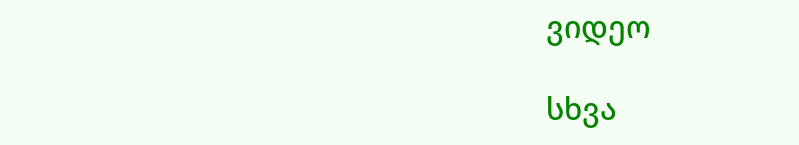ვიდეო

სხვა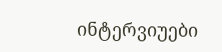ინტერვიუები